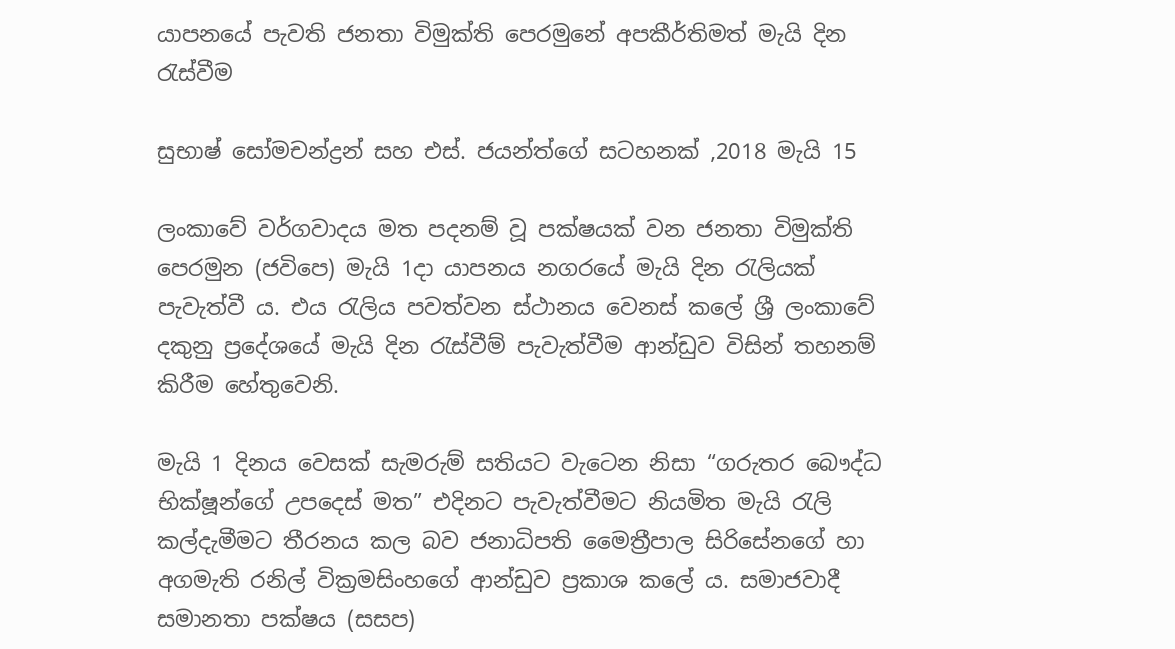යාපනයේ පැවති ජනතා විමුක්ති පෙරමුනේ අපකීර්තිමත් මැයි දින රැස්වීම

සුභාෂ් සෝමචන්ද්‍රන් සහ එස්. ජයන්ත්ගේ සටහනක් ,2018 මැයි 15

ලංකාවේ වර්ගවාදය මත පදනම් වූ පක්ෂයක් වන ජනතා විමුක්ති පෙරමුන (ජවිපෙ) මැයි 1දා යාපනය නගරයේ මැයි දින රැලියක් පැවැත්වී ය. එය රැලිය පවත්වන ස්ථානය වෙනස් කලේ ශ්‍රී ලංකාවේ දකුනු ප්‍රදේශයේ මැයි දින රැස්වීම් පැවැත්වීම ආන්ඩුව විසින් තහනම් කිරීම හේතුවෙනි.

මැයි 1 දිනය වෙසක් සැමරුම් සතියට වැටෙන නිසා “ගරුතර බෞද්ධ භික්ෂූන්ගේ උපදෙස් මත” එදිනට පැවැත්වීමට නියමිත මැයි රැලි කල්දැමීමට තීරනය කල බව ජනාධිපති මෛත්‍රීපාල සිරිසේනගේ හා අගමැති රනිල් වික්‍රමසිංහගේ ආන්ඩුව ප්‍රකාශ කලේ ය. සමාජවාදී සමානතා පක්ෂය (සසප)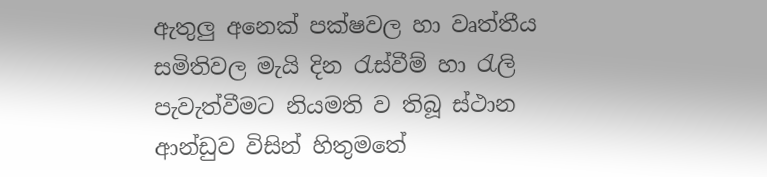ඇතුලු අනෙක් පක්ෂවල හා වෘත්තීය සමිතිවල මැයි දින රැස්වීම් හා රැලි පැවැත්වීමට නියමති ව තිබූ ස්ථාන ආන්ඩුව විසින් හිතුමතේ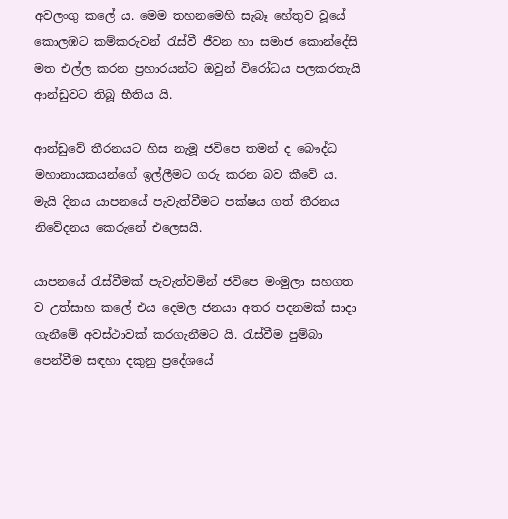අවලංගු කලේ ය. මෙම තහනමෙහි සැබෑ හේතුව වූයේ කොලඹට කම්කරුවන් රැස්වී ජීවන හා සමාජ කොන්දේසි මත එල්ල කරන ප්‍රහාරයන්ට ඔවුන් විරෝධය පලකරතැයි ආන්ඩුවට තිබූ භීතිය යි.

ආන්ඩුවේ තීරනයට හිස නැමූ ජවිපෙ තමන් ද බෞද්ධ මහානායකයන්ගේ ඉල්ලීමට ගරු කරන බව කීවේ ය. මැයි දිනය යාපනයේ පැවැත්වීමට පක්ෂය ගත් තීරනය නිවේදනය කෙරුනේ එලෙසයි.

යාපනයේ රැස්වීමක් පැවැත්වමින් ජවිපෙ මංමුලා සහගත ව උත්සාහ කලේ එය දෙමල ජනයා අතර පදනමක් සාදා ගැනීමේ අවස්ථාවක් කරගැනීමට යි. රැස්වීම පුම්බා පෙන්වීම සඳහා දකුනු ප්‍රදේශයේ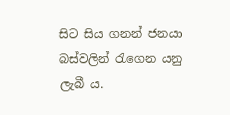සිට සිය ගනන් ජනයා බස්වලින් රැගෙන යනු ලැබී ය.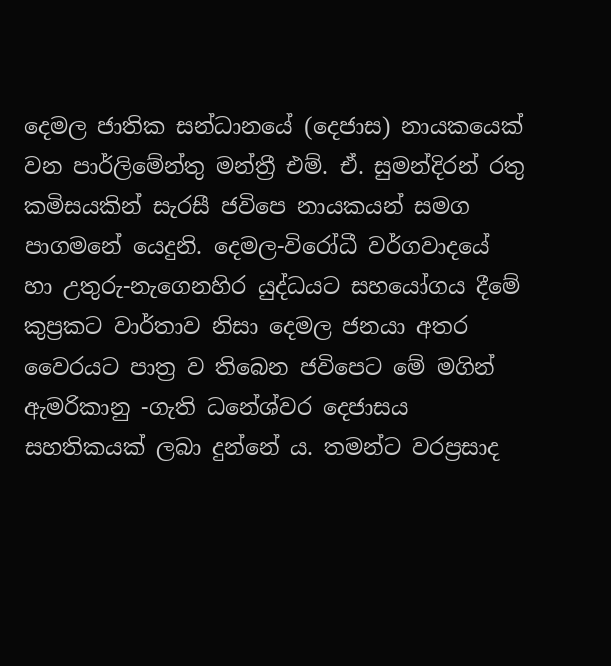දෙමල ජාතික සන්ධානයේ (දෙජාස) නායකයෙක් වන පාර්ලිමේන්තු මන්ත්‍රී එම්. ඒ. සුමන්දිරන් රතු කමිසයකින් සැරසී ජවිපෙ නායකයන් සමග පාගමනේ යෙදුනි. දෙමල-විරෝධී වර්ගවාදයේ හා උතුරු-නැගෙනහිර යුද්ධයට සහයෝගය දීමේ කුප්‍රකට වාර්තාව නිසා දෙමල ජනයා අතර වෛරයට පාත්‍ර ව තිබෙන ජවිපෙට මේ මගින් ඇමරිකානු -ගැති ධනේශ්වර දෙජාසය සහතිකයක් ලබා දුන්නේ ය. තමන්ට වරප්‍රසාද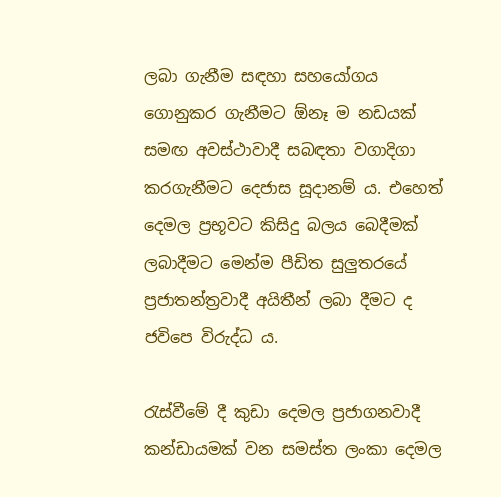ලබා ගැනීම සඳහා සහයෝගය ගොනුකර ගැනීමට ඕනෑ ම නඩයක් සමඟ අවස්ථාවාදී සබඳතා වගාදිගා කරගැනීමට දෙජාස සූදානම් ය. එහෙත් දෙමල ප්‍රභූවට කිසිදු බලය බෙදීමක් ලබාදීමට මෙන්ම පීඩිත සුලුතරයේ ප්‍රජාතන්ත්‍රවාදී අයිතීන් ලබා දීමට ද ජවිපෙ විරුද්ධ ය.

රැස්වීමේ දී කුඩා දෙමල ප්‍රජාගනවාදී කන්ඩායමක් වන සමස්ත ලංකා දෙමල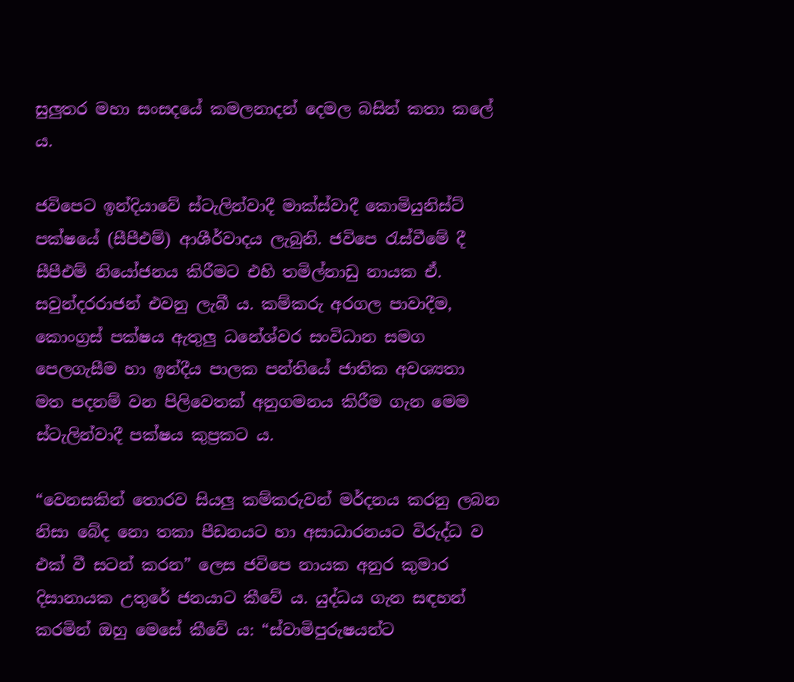සුලුතර මහා සංසදයේ කමලනාදන් දෙමල බසින් කතා කලේ ය.

ජවිපෙට ඉන්දියාවේ ස්ටැලින්වාදී මාක්ස්වාදී කොමියුනිස්ට් පක්ෂයේ (සීපීඑම්) ආශීර්වාදය ලැබුනි. ජවිපෙ රැස්වීමේ දී සීපීඑම් නියෝජනය කිරීමට එහි තමිල්නාඩු නායක ඒ. සවුන්දරරාජන් එවනු ලැබී ය. කම්කරු අරගල පාවාදීම, කොංග්‍රස් පක්ෂය ඇතුලු ධනේශ්වර සංවිධාන සමග පෙලගැසීම හා ඉන්දීය පාලක පන්තියේ ජාතික අවශ්‍යතා මත පදනම් වන පිලිවෙතක් අනුගමනය කිරීම ගැන මෙම ස්ටැලින්වාදී පක්ෂය කුප්‍රකට ය.

“වෙනසකින් තොරව සියලු කම්කරුවන් මර්දනය කරනු ලබන නිසා බේද නො තකා පීඩනයට හා අසාධාරනයට විරුද්ධ ව එක් වී සටන් කරන” ලෙස ජවිපෙ නායක අනුර කුමාර දිසානායක උතුරේ ජනයාට කීවේ ය. යුද්ධය ගැන සඳහන් කරමින් ඔහු මෙසේ කීවේ ය: “ස්වාමිපුරුෂයන්ට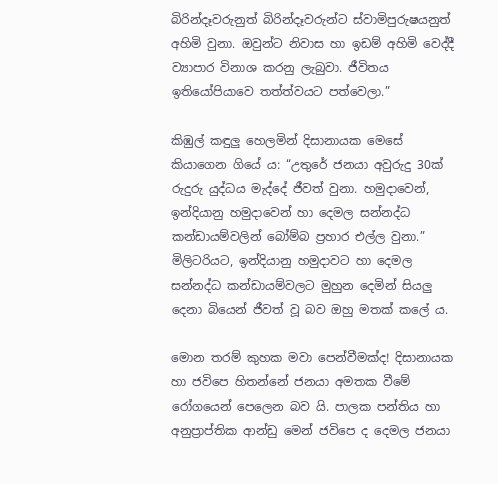බිරින්දෑවරුනුත් බිරින්දෑවරුන්ට ස්වාමිපුරුෂයනුත් අහිමි වුනා. ඔවුන්ට නිවාස හා ඉඩම් අහිමි වෙද්දී ව්‍යාපාර විනාශ කරනු ලැබුවා. ජීවිතය ඉතියෝපියාවෙ තත්ත්වයට පත්වෙලා.”

කිඹුල් කඳුලු හෙලමින් දිසානායක මෙසේ කියාගෙන ගියේ ය: “උතුරේ ජනයා අවුරුදු 30ක් රුදුරු යුද්ධය මැද්දේ ජීවත් වුනා. හමුදාවෙන්, ඉන්දියානු හමුදාවෙන් හා දෙමල සන්නද්ධ කන්ඩායම්වලින් බෝම්බ ප්‍රහාර එල්ල වුනා.” මිලිටරියට, ඉන්දියානු හමුදාවට හා දෙමල සන්නද්ධ කන්ඩායම්වලට මුහුන දෙමින් සියලු දෙනා බියෙන් ජීවත් වූ බව ඔහු මතක් කලේ ය.

මොන තරම් කුහක මවා පෙන්වීමක්ද! දිසානායක හා ජවිපෙ හිතන්නේ ජනයා අමතක වීමේ රෝගයෙන් පෙලෙන බව යි. පාලක පන්තිය හා අනුප්‍රාප්තික ආන්ඩු මෙන් ජවිපෙ ද දෙමල ජනයා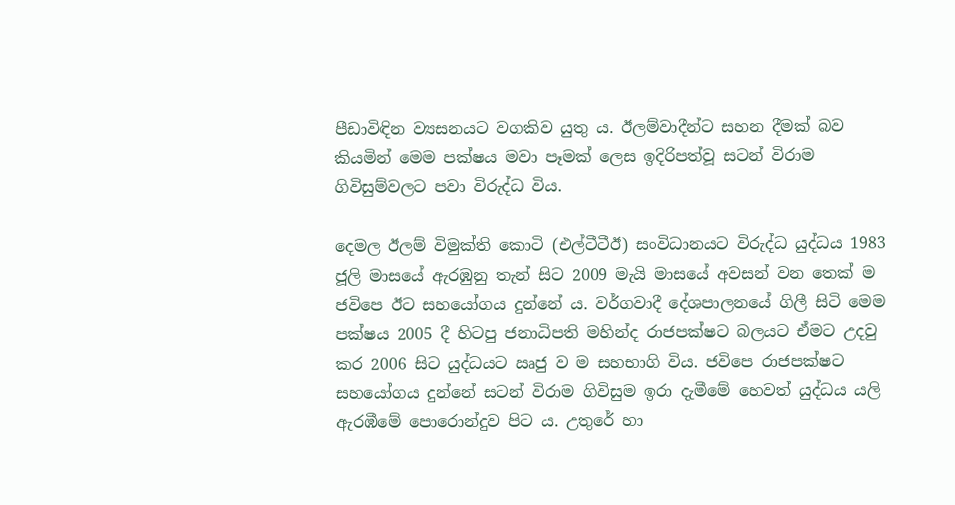පීඩාවිඳින ව්‍යසනයට වගකිව යුතු ය. ඊලම්වාදීන්ට සහන දීමක් බව කියමින් මෙම පක්ෂය මවා පෑමක් ලෙස ඉදිරිපත්වූ සටන් විරාම ගිවිසුම්වලට පවා විරුද්ධ විය.

දෙමල ඊලම් විමුක්ති කොටි (එල්ටීටීඊ) සංවිධානයට විරුද්ධ යුද්ධය 1983 ජූලි මාසයේ ඇරඹුනු තැන් සිට 2009 මැයි මාසයේ අවසන් වන තෙක් ම ජවිපෙ ඊට සහයෝගය දුන්නේ ය. වර්ගවාදී දේශපාලනයේ ගිලී සිටි මෙම පක්ෂය 2005 දී හිටපු ජනාධිපති මහින්ද රාජපක්ෂට බලයට ඒමට උදවු කර 2006 සිට යුද්ධයට ඍජු ව ම සහභාගි විය. ජවිපෙ රාජපක්ෂට සහයෝගය දුන්නේ සටන් විරාම ගිවිසුම ඉරා දැමීමේ හෙවත් යුද්ධය යලි ඇරඹීමේ පොරොන්දුව පිට ය. උතුරේ හා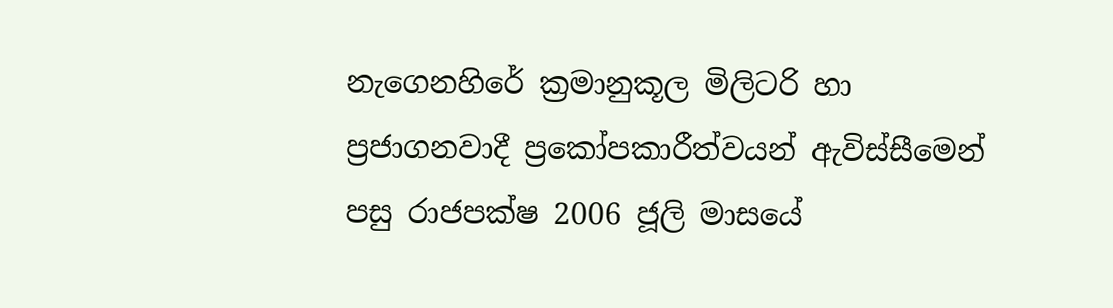නැගෙනහිරේ ක්‍රමානුකූල මිලිටරි හා ප්‍රජාගනවාදී ප්‍රකෝපකාරීත්වයන් ඇවිස්සීමෙන් පසු රාජපක්ෂ 2006 ජූලි මාසයේ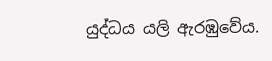යුද්ධය යලි ඇරඹුවේය.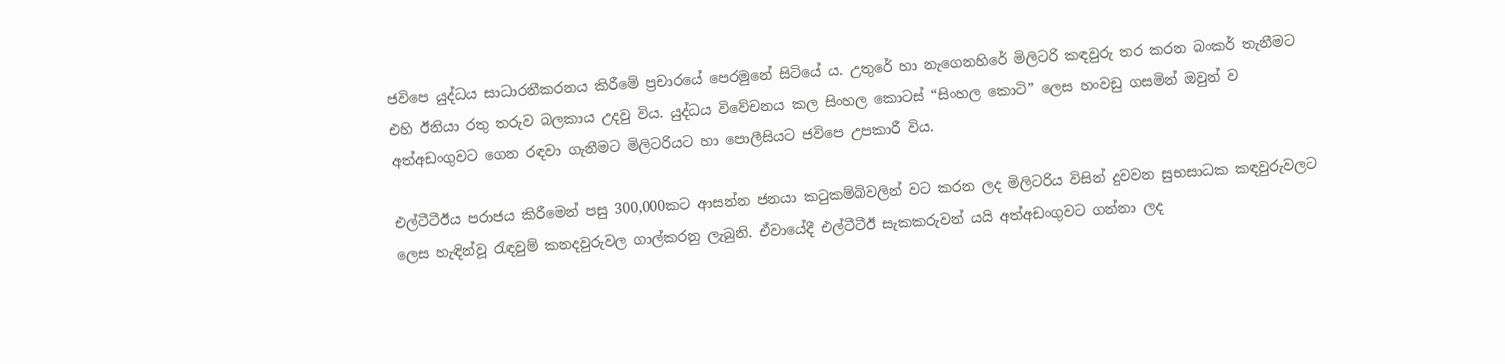ජවිපෙ යුද්ධය සාධාරනීකරනය කිරීමේ ප්‍රචාරයේ පෙරමුනේ සිටියේ ය. උතුරේ හා නැගෙනහිරේ මිලිටරි කඳවුරු තර කරන බංකර් තැනීමට එහි ඊනියා රතු තරුව බලකාය උදවු විය. යුද්ධය විවේචනය කල සිංහල කොටස් “සිංහල කොටි” ලෙස හංවඩු ගසමින් ඔවුන් ව අත්අඩංගුවට ගෙන රඳවා ගැනීමට මිලිටරියට හා පොලීසියට ජවිපෙ උපකාරී විය.

එල්ටීටීඊය පරාජය කිරීමෙන් පසු 300,000කට ආසන්න ජනයා කටුකම්බිවලින් වට කරන ලද මිලිටරිය විසින් දුවවන සුභසාධක කඳවුරුවලට ලෙස හැඳින්වූ රැඳවුම් කනදවුරුවල ගාල්කරනු ලැබුනි. ඒවායේදී එල්ටීටීඊ සැකකරුවන් යයි අත්අඩංගුවට ගන්නා ලද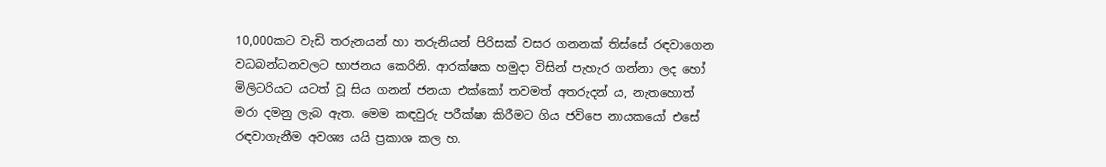10,000කට වැඩි තරුනයන් හා තරුනියන් පිරිසක් වසර ගනනක් තිස්සේ රඳවාගෙන වධබන්ධනවලට භාජනය කෙරිනි. ආරක්ෂක හමුදා විසින් පැහැර ගන්නා ලද හෝ මිලිටරියට යටත් වූ සිය ගනන් ජනයා එක්කෝ තවමත් අතරුදන් ය, නැතහොත් මරා දමනු ලැබ ඇත. මෙම කඳවුරු පරීක්ෂා කිරීමට ගිය ජවිපෙ නායකයෝ එසේ රඳවාගැනීම අවශ්‍ය යයි ප්‍රකාශ කල හ.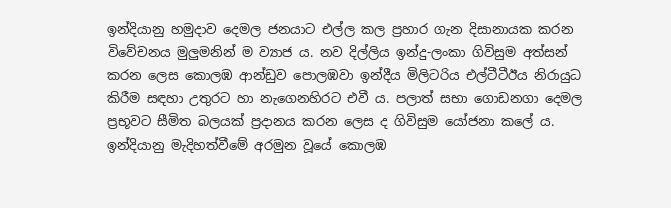ඉන්දියානු හමුදාව දෙමල ජනයාට එල්ල කල ප්‍රහාර ගැන දිසානායක කරන විවේචනය මුලුමනින් ම ව්‍යාජ ය. නව දිල්ලිය ඉන්දු-ලංකා ගිවිසුම අත්සන් කරන ලෙස කොලඹ ආන්ඩුව පොලඹවා ඉන්දීය මිලිටරිය එල්ටීටීඊය නිරායුධ කිරීම සඳහා උතුරට හා නැගෙනහිරට එවී ය. පලාත් සභා ගොඩනගා දෙමල ප්‍රභූවට සීමිත බලයක් ප්‍රදානය කරන ලෙස ද ගිවිසුම යෝජනා කලේ ය. ඉන්දියානු මැදිහත්වීමේ අරමුන වූයේ කොලඹ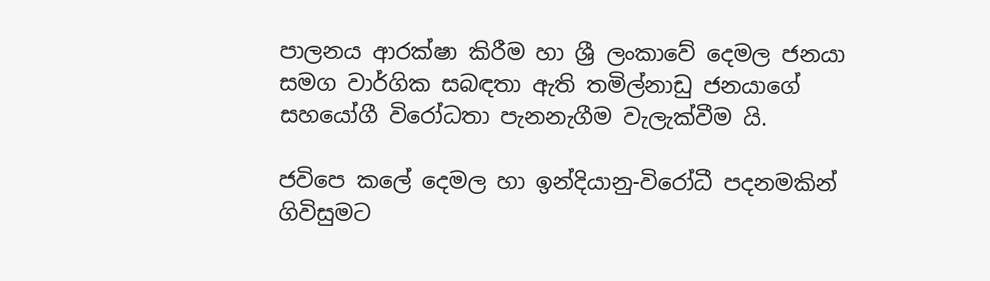පාලනය ආරක්ෂා කිරීම හා ශ්‍රී ලංකාවේ දෙමල ජනයා සමග වාර්ගික සබඳතා ඇති තමිල්නාඩු ජනයාගේ සහයෝගී විරෝධතා පැනනැගීම වැලැක්වීම යි.

ජවිපෙ කලේ දෙමල හා ඉන්දියානු-විරෝධී පදනමකින් ගිවිසුමට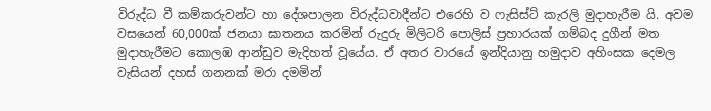විරුද්ධ වී කම්කරුවන්ට හා දේශපාලන විරුද්ධවාදීන්ට එරෙහි ව ෆැසිස්ට් කැරලි මුදාහැරීම යි. අවම වසයෙන් 60,000ක් ජනයා ඝාතනය කරමින් රුදුරු මිලිටරි පොලිස් ප්‍රහාරයක් ගම්බද දුගීන් මත මුදාහැරීමට කොලඹ ආන්ඩුව මැදිහත් වූයේය. ඒ අතර වාරයේ ඉන්දියානු හමුදාව අහිංසක දෙමල වැසියන් දහස් ගනනක් මරා දමමින්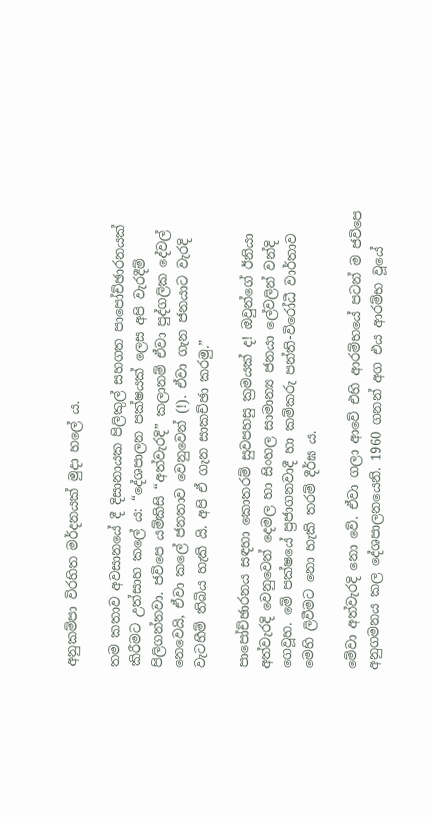අනුකම්පා විරහිත මර්දනයක් මුදා හලේ ය.

තම කතාව අවසානයේ දී දිසානායක පිලිකුල් සහගත පාපෝච්ඡාරනයක් කිරීමට උත්සාහ කලේ ය: “දේශපාලන පක්ෂයක් ලෙස අපි වැරදීම් පිලිගන්නවා. ජවිපෙ යම්කිසි “අත්වැරදි” කලානම් ඒවා පුද්ගලික දේවල් නෙවෙයි, ඒවා කලේ ජනතාව වෙනුවෙන් (!). ඒවා ගැන ජනයාට වැරදි වැටහීම් තිබිය හැකි යි. අපි ඒ ගැන සාකච්ඡා කරමු.”

පාපෝච්ඡාරනය සඳහා කොතරම් සුවපහසු ක්‍රමයක් ද! ඔවුන්ගේ ඊනියා අත්වැරදි වෙනුවෙන් දෙමල හා සිංහල සාමාන්‍ය ජනයා ලේවලින් වන්දි ගෙවූහ. මේ පක්ෂයේ ප්‍රජාගනවාදී හා කම්කරු පන්ති-විරෝධී වාර්තාව මෙහි ලිවීමට නො හැකි තරම් දීර්ඝ ය.

මේවා අත්වැරදි නො වේ. ඒවා ගලා ආවේ එහි ආරම්භයේ පටන් ම ජවිපෙ අනුගමනය කල දේශපාලනයෙනි. 1960 ගනන් අග එය ආරම්භ වූයේ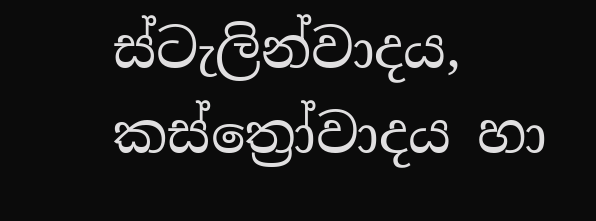ස්ටැලින්වාදය, කස්ත්‍රෝවාදය හා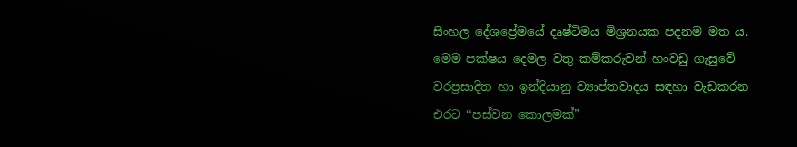සිංහල දේශප්‍රේමයේ දෘෂ්ටිමය මිශ්‍රනයක පදනම මත ය. මෙම පක්ෂය දෙමල වතු කම්කරුවන් හංවඩු ගැසුවේ වරප්‍රසාදිත හා ඉන්දියානු ව්‍යාප්තවාදය සඳහා වැඩකරන එරට “පස්වන කොලමක්”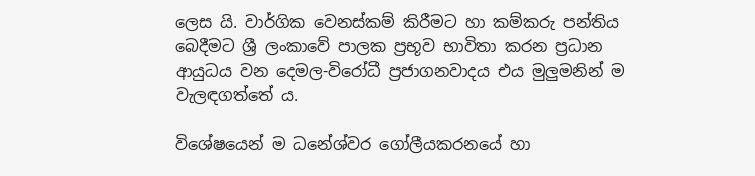ලෙස යි. වාර්ගික වෙනස්කම් කිරීමට හා කම්කරු පන්තිය බෙදීමට ශ්‍රී ලංකාවේ පාලක ප්‍රභූව භාවිතා කරන ප්‍රධාන ආයුධය වන දෙමල-විරෝධී ප්‍රජාගනවාදය එය මුලුමනින් ම වැලඳගත්තේ ය.

විශේෂයෙන් ම ධනේශ්වර ගෝලීයකරනයේ හා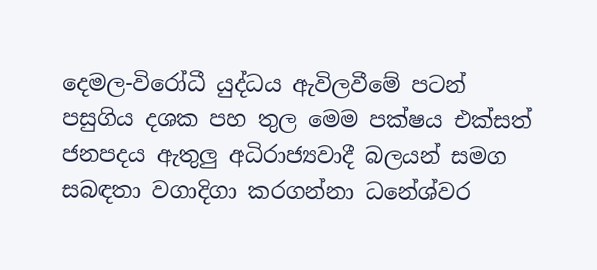දෙමල-විරෝධී යුද්ධය ඇවිලවීමේ පටන් පසුගිය දශක පහ තුල මෙම පක්ෂය එක්සත් ජනපදය ඇතුලු අධිරාජ්‍යවාදී බලයන් සමග සබඳතා වගාදිගා කරගන්නා ධනේශ්වර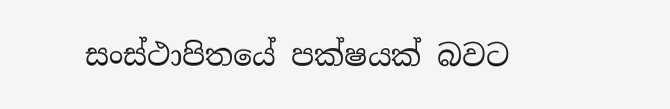සංස්ථාපිතයේ පක්ෂයක් බවට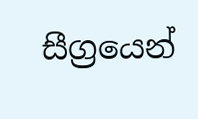සීග්‍රයෙන්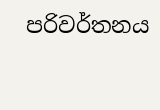පරිවර්තනය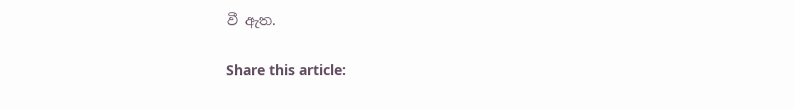වී ඇත.

Share this article: